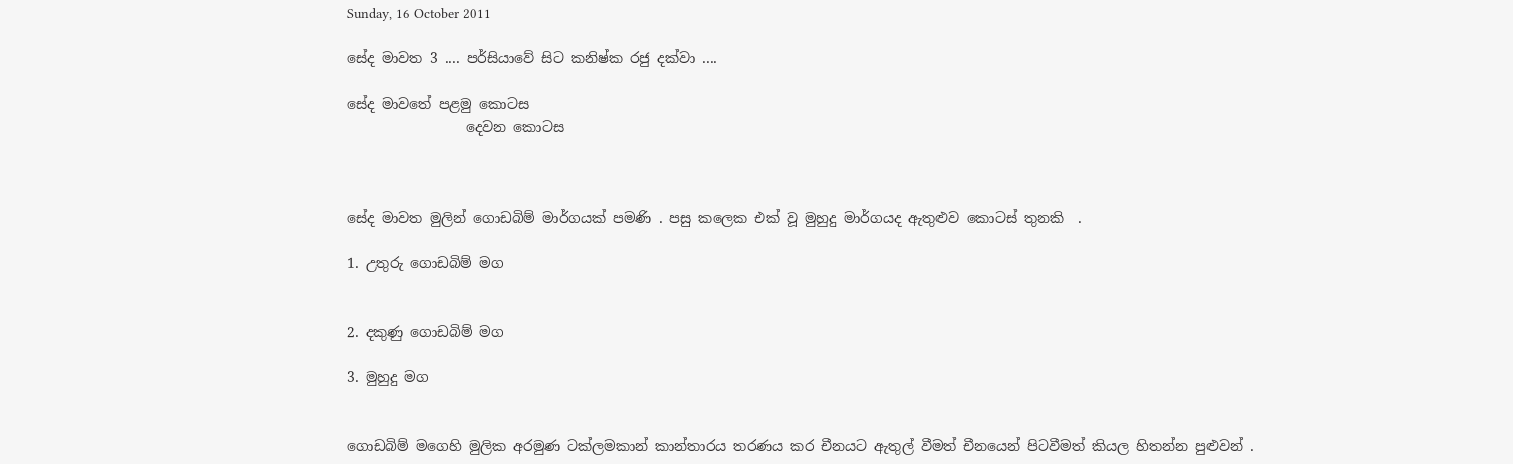Sunday, 16 October 2011

සේද මාවත 3 .... පර්සියාවේ සිට කනිෂ්ක රජු දක්වා ....

සේද මාවතේ පළමු කොටස
                 දෙවන කොටස



සේද මාවත මුලින් ගොඩබිම් මාර්ගයක් පමණි . පසු කලෙක එක් වූ මුහුදු මාර්ගයද ඇතුළුව කොටස් තුනකි  .

1. උතුරු ගොඩබිම් මග


2. දකුණු ගොඩබිම් මග

3. මුහුදු මග


ගොඩබිම් මගෙහි මුලික අරමුණ ටක්ලමකාන් කාන්තාරය තරණය කර චීනයට ඇතුල් වීමත් චීනයෙන් පිටවීමත් කියල හිතන්න පුළුවන් .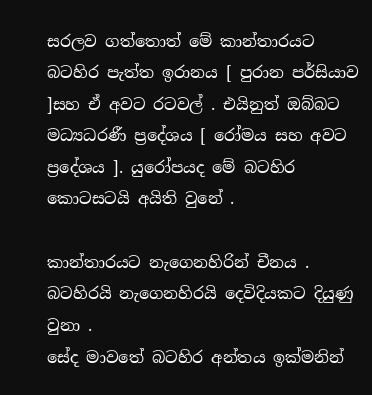සරලව ගත්තොත් මේ කාන්තාරයට බටහිර පැත්ත ඉරානය [ පුරාන පර්සියාව ]සහ ඒ අවට රටවල් . එයිනුත් ඔබ්බට මධ්‍යධරණී ප්‍රදේශය [ රෝමය සහ අවට ප්‍රදේශය ]. යුරෝපයද මේ බටහිර කොටසටයි අයිති වුනේ .

කාන්තාරයට නැගෙනහිරින් චීනය . බටහිරයි නැගෙනහිරයි දෙවිදියකට දියුණු වුනා .
සේද මාවතේ බටහිර අන්තය ඉක්මනින්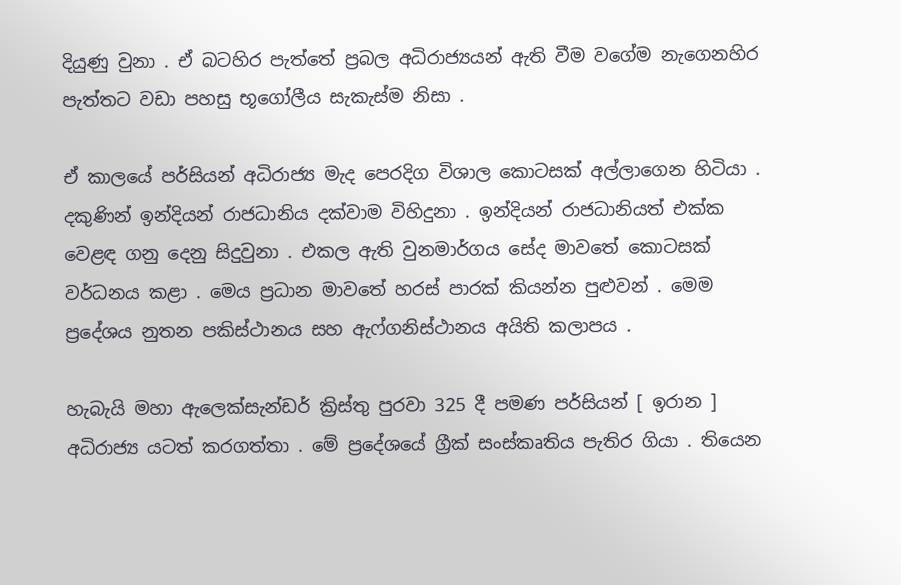දියුණු වුනා . ඒ බටහිර පැත්තේ ප්‍රබල අධිරාජ්‍යයන් ඇති වීම වගේම නැගෙනහිර පැත්තට වඩා පහසු භූගෝලීය සැකැස්ම නිසා .

ඒ කාලයේ පර්සියන් අධිරාජ්‍ය මැද පෙරදිග විශාල කොටසක් අල්ලාගෙන හිටියා . දකුණින් ඉන්දියන් රාජධානිය දක්වාම විහිදුනා . ඉන්දියන් රාජධානියත් එක්ක වෙළඳ ගනු දෙනු සිදුවුනා . එකල ඇති වුනමාර්ගය සේද මාවතේ කොටසක් වර්ධනය කළා . මෙය ප්‍රධාන මාවතේ හරස් පාරක් කියන්න පුළුවන් . මෙම ප්‍රදේශය නුතන පකිස්ථානය සහ ඇෆ්ගනිස්ථානය අයිති කලාපය .

හැබැයි මහා ඇලෙක්සැන්ඩර් ක්‍රිස්තු පුරවා 325 දී පමණ පර්සියන් [ ඉරාන ] අධිරාජ්‍ය යටත් කරගත්තා . මේ ප්‍රදේශයේ ග්‍රීක් සංස්කෘතිය පැතිර ගියා . තියෙන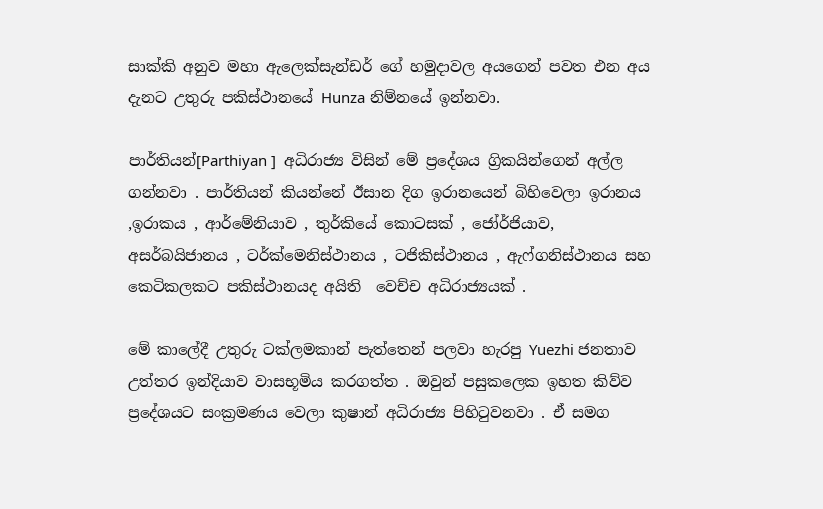සාක්කි අනුව මහා ඇලෙක්සැන්ඩර් ගේ හමුදාවල අයගෙන් පවත එන අය දැනට උතුරු පකිස්ථානයේ Hunza නිම්නයේ ඉන්නවා.

පාර්තියන්[Parthiyan ]  අධිරාජ්‍ය විසින් මේ ප්‍රදේශය ග්‍රිකයින්ගෙන් අල්ල ගන්නවා . පාර්තියන් කියන්නේ ඊසාන දිග ඉරානයෙන් බිහිවෙලා ඉරානය ,ඉරාකය , ආර්මේනියාව , තුර්කියේ කොටසක් , ජෝර්ජියාව, අසර්බයිජානය , ටර්ක්මෙනිස්ථානය , ටජිකිස්ථානය , ඇෆ්ගනිස්ථානය සහ කෙටිකලකට පකිස්ථානයද අයිති  වෙච්ච අධිරාජ්‍යයක් .

මේ කාලේදී උතුරු ටක්ලමකාන් පැත්තෙන් පලවා හැරපු Yuezhi ජනතාව උත්තර ඉන්දියාව වාසභූමිය කරගත්ත . ඔවුන් පසුකලෙක ඉහත කිව්ව ප්‍රදේශයට සංක්‍රමණය වෙලා කුෂාන් අධිරාජ්‍ය පිහිටුවනවා . ඒ සමග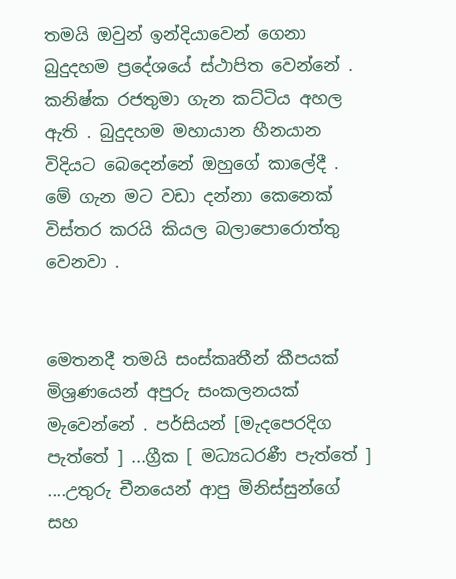තමයි ඔවුන් ඉන්දියාවෙන් ගෙනා බුදුදහම ප්‍රදේශයේ ස්ථාපිත වෙන්නේ .
කනිෂ්ක රජතුමා ගැන කට්ටිය අහල ඇති . බුදුදහම මහායාන හීනයාන විදියට බෙදෙන්නේ ඔහුගේ කාලේදී . මේ ගැන මට වඩා දන්නා කෙනෙක් විස්තර කරයි කියල බලාපොරොත්තු වෙනවා .


මෙතනදී තමයි සංස්කෘතීන් කීපයක් මිශ්‍රණයෙන් අපුරු සංකලනයක් මැවෙන්නේ . පර්සියන් [මැදපෙරදිග පැත්තේ ] ...ග්‍රීක [ මධ්‍යධරණී පැත්තේ ] ....උතුරු චීනයෙන් ආපු මිනිස්සුන්ගේ සහ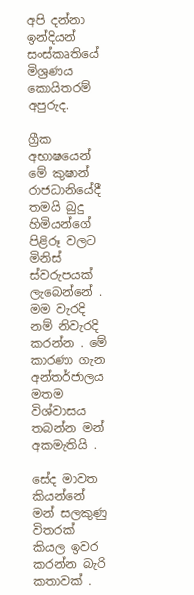අපි දන්නා ඉන්දියන් සංස්කෘතියේ මිශ්‍රණය කොයිතරම් අපුරුද.

ග්‍රීක අභාෂයෙන් මේ කුෂාන් රාජධානියේදී තමයි බුදු හිමියන්ගේ පිළිරූ වලට මිනිස් ස්වරුපයක් ලැබෙන්නේ . මම වැරදි නම් නිවැරදි කරන්න . මේ කාරණා ගැන අන්තර්ජාලය මතම විශ්වාසය තබන්න මන් අකමැතියි .

සේද මාවත කියන්නේ මන් සලකුණු විතරක් කියල ඉවර කරන්න බැරි කතාවක් .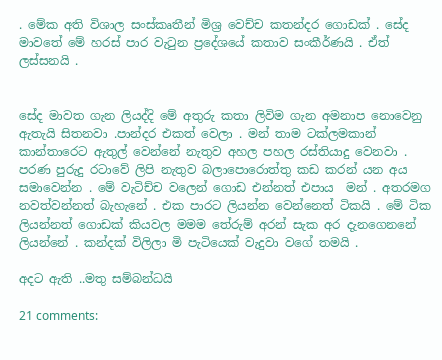. මේක අති විශාල සංස්කෘතීන් මිශ්‍ර වෙච්ච කතන්දර ගොඩක් . සේද මාවතේ මේ හරස් පාර වැටුන ප්‍රදේශයේ කතාව සංකීර්ණයි . ඒත් ලස්සනයි .


සේද මාවත ගැන ලියද්දි මේ අතුරු කතා ලිවිම ගැන අමනාප නොවෙනු ඇතැයි සිතනවා .පාන්දර එකත් වෙලා . මන් තාම ටක්ලමකාන් කාන්තාරෙට ඇතුල් වෙන්නේ නැතුව අහල පහල රස්තියාදු වෙනවා .
පරණ පුරුදු රටාවේ ලිපි නැතුව බලාපොරොත්තු කඩ කරන් යන අය සමාවෙන්න . මේ වැටිච්ච වලෙන් ගොඩ එන්නත් එපාය  මන් . අතරමග නවත්වන්නත් බැහැනේ . එක පාරට ලියන්න වෙන්නෙත් ටිකයි . මේ ටික ලියන්නත් ගොඩක් කියවල මමම තේරුම් අරන් සැක අර දැනගෙනනේ ලියන්නේ . කන්දක් විලිලා මි පැටියෙක් වැදුවා වගේ තමයි .

අදට ඇති ..මතු සම්බන්ධයි

21 comments: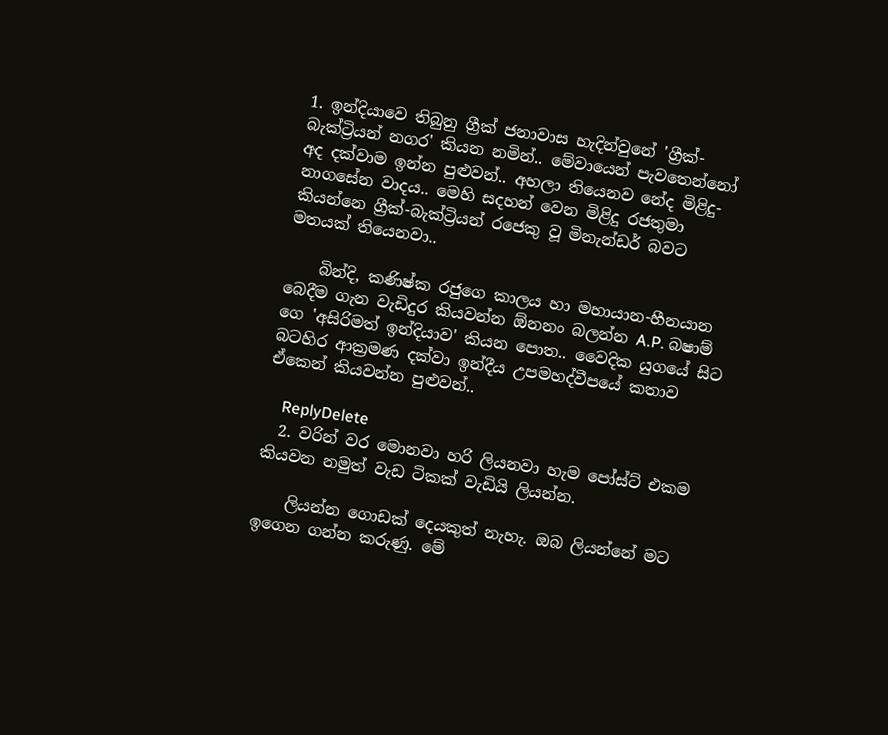1. ඉන්දියාවෙ තිබුනු ග්‍රීක් ජනාවාස හැදින්වුනේ 'ග්‍රීක්-බැක්ට්‍රියන් නගර' කියන නමින්.. මේවායෙන් පැවතෙන්නෝ අද දක්වාම ඉන්න පුළුවන්.. අහලා තියෙනව නේද මිළිදු-නාගසේන වාදය.. මෙහි සදහන් වෙන මිළිදු රජතුමා කියන්නෙ ග්‍රීක්-බැක්ට්‍රියන් රජෙකු වූ මිනැන්ඩර් බවට මතයක් තියෙනවා..

    බින්දි, කණිෂ්ක රජුගෙ කාලය හා මහායාන-හීනයාන බෙදීම ගැන වැඩිදුර කියවන්න ඕනනං බලන්න A.P. බෂාම් ගෙ 'අසිරිමත් ඉන්දියාව' කියන පොත.. වෛදික යුගයේ සිට බටහිර ආක්‍රමණ දක්වා ඉන්දීය උපමහද්වීපයේ කතාව ඒකෙන් කියවන්න පුළුවන්..

    ReplyDelete
  2. වරින් වර මොනවා හරි ලියනවා හැම පෝස්ට් එකම කියවන නමුත් වැඩ ටිකක් වැඩියි ලියන්න.

    ලියන්න ගොඩක් දෙයකුත් නැහැ. ඔබ ලියන්නේ මට ඉගෙන ගන්න කරුණු. මේ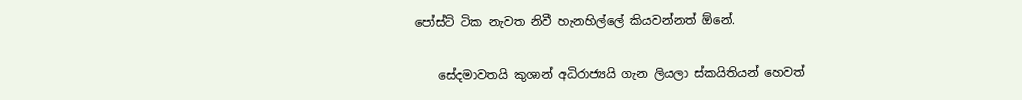පෝස්ට් ටික නැවත නිවී හැනහිල්ලේ කියවන්නත් ඕනේ.

    සේදමාවතයි කුශාන් අධිරාජ්‍යයි ගැන ලියලා ස්කයිතියන් හෙවත්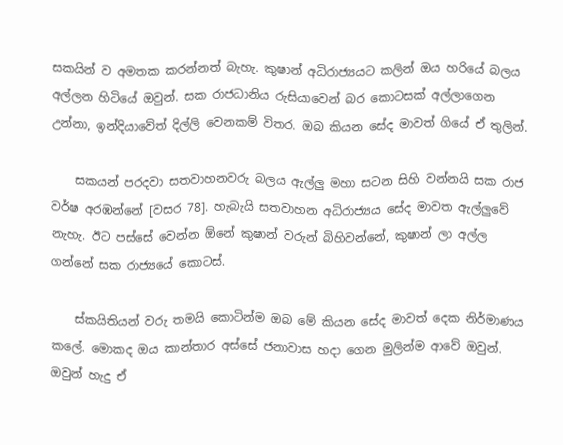සකයින් ව අමතක කරන්නත් බැහැ. කුෂාන් අධිරාජ්‍යයට කලින් ඔය හරියේ බලය අල්ලන හිටියේ ඔවුන්. සක රාජධානිය රුසියාවෙන් බර කොටසක් අල්ලාගෙන උන්නා, ඉන්දියාවේත් දිල්ලි වෙනකම් විතර. ඔබ කියන සේද මාවත් ගියේ ඒ තුලින්.

    සකයන් පරදවා සතවාහනවරු බලය ඇල්ලු මහා සටන සිහි වන්නයි සක රාජ වර්ෂ අරඹන්නේ [වසර 78]. හැබැයි සතවාහන අධිරාජ්‍යය සේද මාවත ඇල්ලුවේ නැහැ. ඊට පස්සේ වෙන්න ඕනේ කුෂාන් වරුන් බිහිවන්නේ, කුෂාන් ලා අල්ල ගන්නේ සක රාජ්‍යයේ කොටස්.

    ස්කයිතියන් වරු තමයි කොටින්ම ඔබ මේ කියන සේද මාවත් දෙක නිර්මාණය කලේ. මොකද ඔය කාන්තාර අස්සේ ජනාවාස හදා ගෙන මුලින්ම ආවේ ඔවුන්. ඔවුන් හැදු ඒ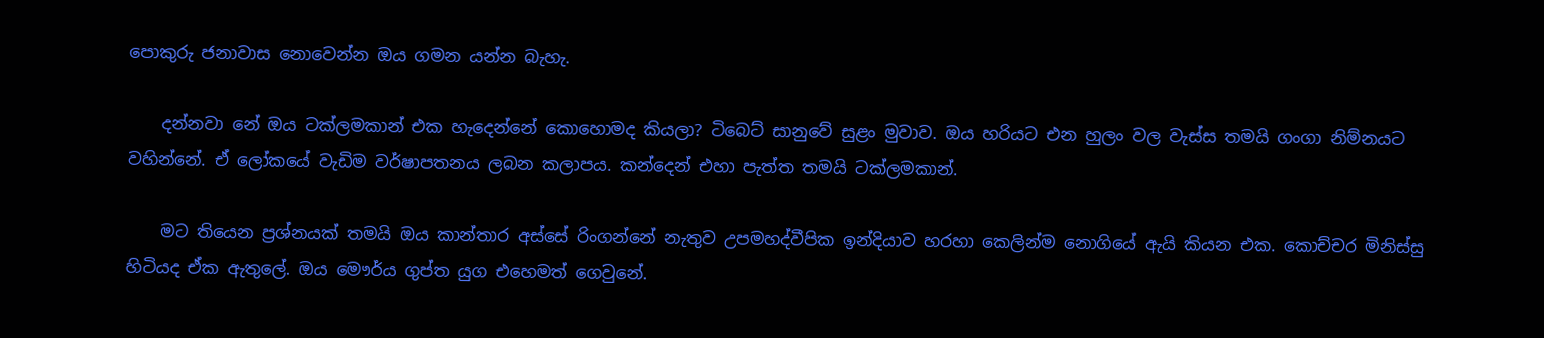පොකුරු ජනාවාස නොවෙන්න ඔය ගමන යන්න බැහැ.

    දන්නවා නේ ඔය ටක්ලමකාන් එක හැදෙන්නේ කොහොමද කියලා? ටිබෙට් සානුවේ සුළං මුවාව. ඔය හරියට එන හුලං වල වැස්ස තමයි ගංගා නිම්නයට වහින්නේ. ඒ ලෝකයේ වැඩිම වර්ෂාපතනය ලබන කලාපය. කන්දෙන් එහා පැත්ත තමයි ටක්ලමකාන්.

    මට තියෙන ප්‍රශ්නයක් තමයි ඔය කාන්තාර අස්සේ රිංගන්නේ නැතුව උපමහද්වීපික ඉන්දියාව හරහා කෙලින්ම නොගියේ ඇයි කියන එක. කොච්චර මිනිස්සු හිටියද ඒක ඇතුලේ. ඔය මෞර්ය ගුප්ත යුග එහෙමත් ගෙවුනේ.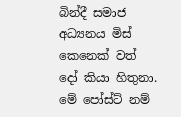බින්දී සමාජ අධ්‍යනය මිස් කෙනෙක් වත් දෝ කියා හිතුනා. මේ පෝස්ට් නම්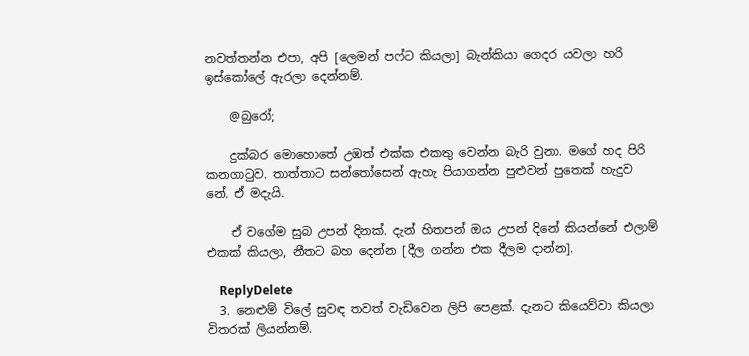නවත්තන්න එපා, අපි [ලෙමන් පෆ්ට කියලා] බැන්කියා ගෙදර යවලා හරි ඉස්කෝලේ ඇරලා දෙන්නම්.

    @බුරෝ;

    දුක්බර මොහොතේ උඹත් එක්ක එකතු වෙන්න බැරි වුනා. මගේ හද පිරි කනගාටුව. තාත්තාට සන්තෝසෙන් ඇහැ පියාගන්න පුළුවන් පුතෙක් හැදුව නේ. ඒ මදැයි.

    ඒ වගේම සුබ උපන් දිනක්. දැන් හිතපන් ඔය උපන් දිනේ කියන්නේ එලාම් එකක් කියලා, නීතට බහ දෙන්න [දීල ගන්න එක දීලම දාන්න].

    ReplyDelete
  3. නෙළුම් විලේ සුවඳ තවත් වැඩිවෙන ලිපි පෙළක්. දැනට කියෙව්වා කියලා විතරක් ලියන්නම්.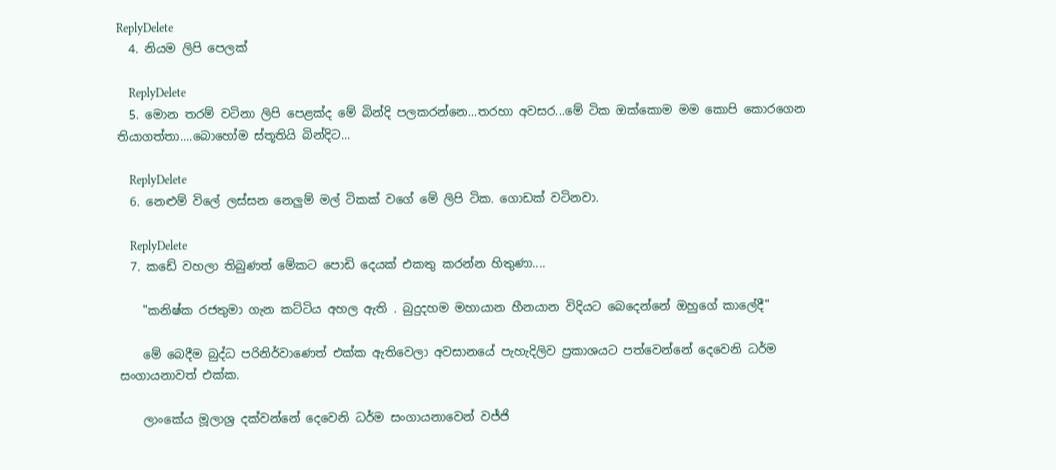ReplyDelete
  4. නියම ලිපි පෙලක්

    ReplyDelete
  5. මොන තරම් වටිනා ලිපි පෙළක්ද මේ බින්දි පලකරන්නෙ...තරහා අවසර...මේ ටික ඔක්කොම මම කොපි කොරගෙන තියාගත්තා....බොහෝම ස්තූතියි බින්දිට...

    ReplyDelete
  6. නෙළුම් විලේ ලස්සන නෙලුම් මල් ටිකක් වගේ මේ ලිපි ටික. ගොඩක් වටිනවා.

    ReplyDelete
  7. කඩේ වහලා තිබුණත් මේකට පොඩි දෙයක් එකතු කරන්න හිතුණා....

    "කනිෂ්ක රජතුමා ගැන කට්ටිය අහල ඇති . බුදුදහම මහායාන හීනයාන විදියට බෙදෙන්නේ ඔහුගේ කාලේදී"

    මේ බෙදීම බුද්ධ පරිනිර්වාණෙත් එක්ක ඇතිවෙලා අවසානයේ පැහැදිලිව ප්‍රකාශයට පත්වෙන්නේ දෙවෙනි ධර්ම සංගායනාවත් එක්ක.

    ලාංකේය මූලාශ්‍ර දක්වන්නේ දෙවෙනි ධර්ම සංගායනාවෙන් වජ්ජි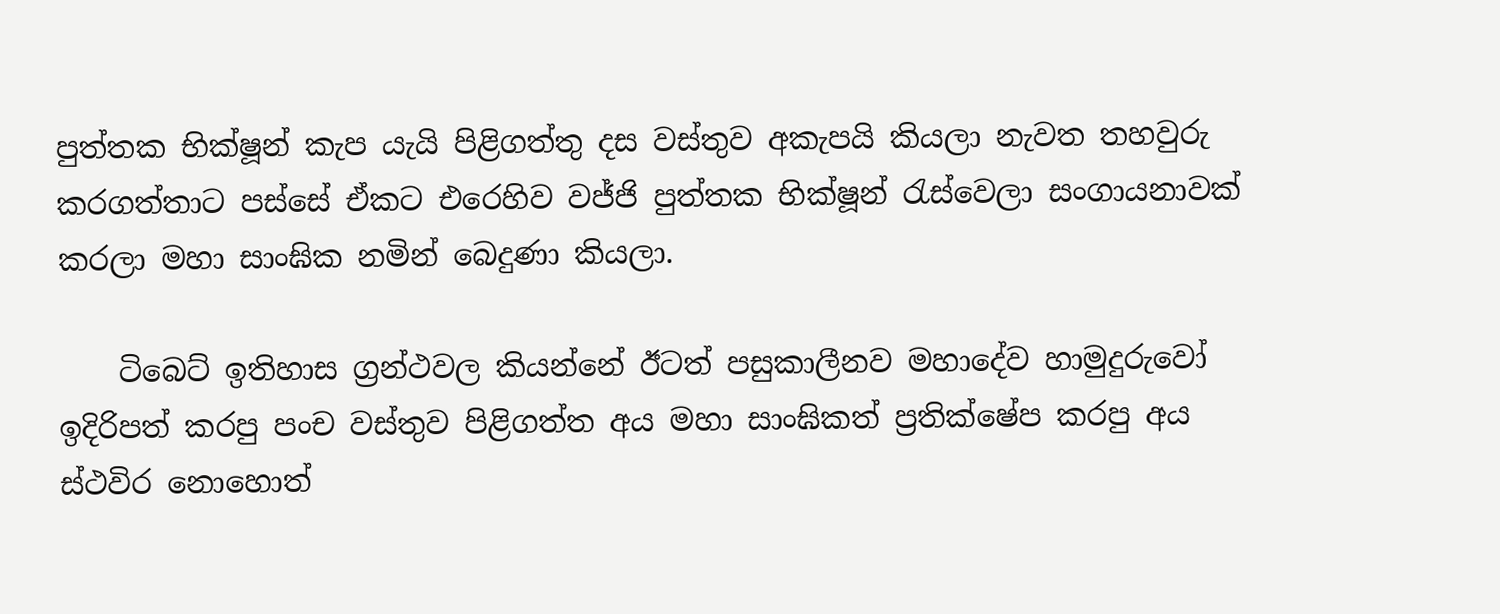පුත්තක භික්ෂූන් කැප යැයි පිළිගත්තු දස වස්තුව අකැපයි කියලා නැවත තහවුරු කරගත්තාට පස්සේ ඒකට එරෙහිව වජ්ජි පුත්තක භික්ෂූන් රැස්වෙලා සංගායනාවක් කරලා මහා සාංඝික නමින් බෙදුණා කියලා.

    ටිබෙට් ඉතිහාස ග්‍රන්ථවල කියන්නේ ඊටත් පසුකාලීනව මහාදේව හාමුදුරුවෝ ඉදිරිපත් කරපු පංච වස්තුව පිළිගත්ත අය මහා සාංඝිකත් ප්‍රතික්ෂේප කරපු අය ස්ථවිර නොහොත්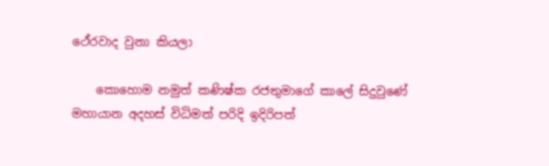ථේරවාද වුනා කියලා

    කොහොම නමුත් කණිෂ්ක රජතුමාගේ කාලේ සිදුවුණේ මහායාන අදහස් විධිමත් පරිදි ඉදිරිපත්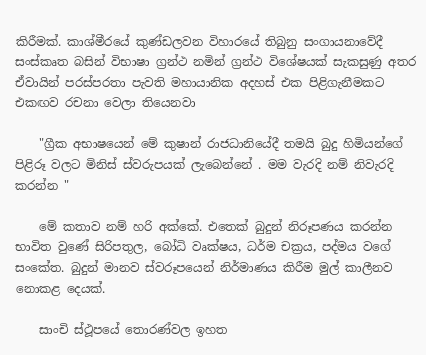කිරීමක්. කාශ්මීරයේ කුණ්ඩලවන විහාරයේ තිබුනු සංගායනාවේදී සංස්කෘත බසින් විභාෂා ග්‍රන්ථ නමින් ග්‍රන්ථ විශේෂයක් සැකසුණු අතර ඒවායින් පරස්පරතා පැවති මහායානික අදහස් එක පිළිගැනීමකට එකඟව රචනා වෙලා තියෙනවා

    "ග්‍රීක අභාෂයෙන් මේ කුෂාන් රාජධානියේදී තමයි බුදු හිමියන්ගේ පිළිරූ වලට මිනිස් ස්වරුපයක් ලැබෙන්නේ . මම වැරදි නම් නිවැරදි කරන්න "

    මේ කතාව නම් හරි අක්කේ. එතෙක් බුදුන් නිරූපණය කරන්න භාවිත වුණේ සිරිපතුල, බෝධි වෘක්ෂය, ධර්ම චක්‍රය, පද්මය වගේ සංකේත. බුදුන් මානව ස්වරූපයෙන් නිර්මාණය කිරීම මුල් කාලීනව නොකළ දෙයක්.

    සාංචි ස්ථූපයේ තොරණ්වල ඉහත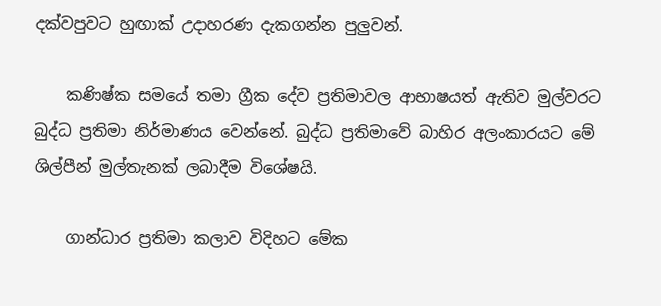දක්වපුවට හුඟාක් උදාහරණ දැකගන්න පුලුවන්.

    කණිෂ්ක සමයේ තමා ග්‍රීක දේව ප්‍රතිමාවල ආභාෂයත් ඇතිව මුල්වරට බුද්ධ ප්‍රතිමා නිර්මාණය වෙන්නේ. බුද්ධ ප්‍රතිමාවේ බාහිර අලංකාරයට මේ ශිල්පීන් මුල්තැනක් ලබාදීම විශේෂයි.

    ගාන්ධාර ප්‍රතිමා කලාව විදිහට මේක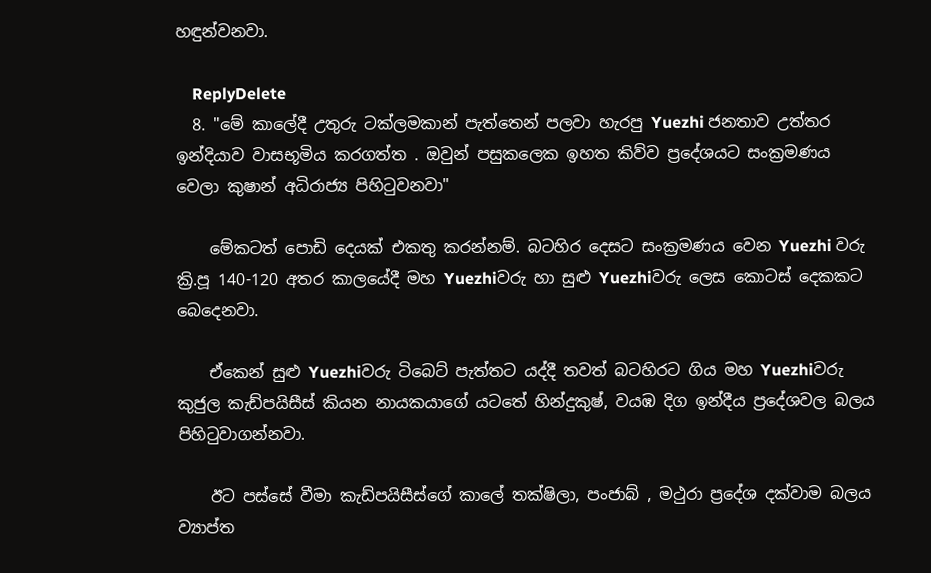හඳුන්වනවා.

    ReplyDelete
  8. "මේ කාලේදී උතුරු ටක්ලමකාන් පැත්තෙන් පලවා හැරපු Yuezhi ජනතාව උත්තර ඉන්දියාව වාසභූමිය කරගත්ත . ඔවුන් පසුකලෙක ඉහත කිව්ව ප්‍රදේශයට සංක්‍රමණය වෙලා කුෂාන් අධිරාජ්‍ය පිහිටුවනවා"

    මේකටත් පොඩි දෙයක් එකතු කරන්නම්. බටහිර දෙසට සංක්‍රමණය වෙන Yuezhi වරු ක්‍රි.පූ 140-120 අතර කාලයේදී මහ Yuezhiවරු හා සුළු Yuezhiවරු ලෙස කොටස් දෙකකට බෙදෙනවා.

    ඒකෙන් සුළු Yuezhiවරු ටිබෙට් පැත්තට යද්දී තවත් බටහිරට ගිය මහ Yuezhiවරු කුජුල කැඩ්පයිසීස් කියන නායකයාගේ යටතේ හින්දුකුෂ්, වයඹ දිග ඉන්දීය ප්‍රදේශවල බලය පිහිටුවාගන්නවා.

    ඊට පස්සේ වීමා කැඩ්පයිසීස්ගේ කාලේ තක්ෂිලා, පංජාබ් , මථුරා ප්‍රදේශ දක්වාම බලය ව්‍යාප්ත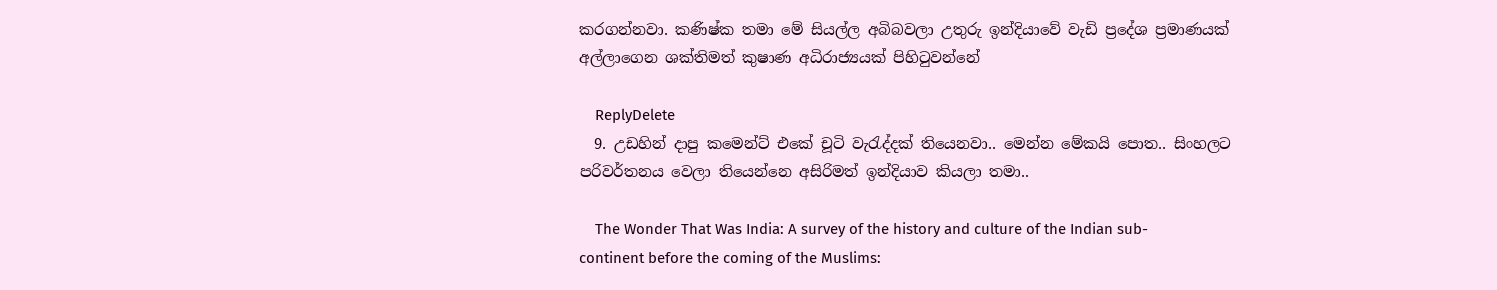කරගන්නවා. කණිෂ්ක තමා මේ සියල්ල අබිබවලා උතුරු ඉන්දියාවේ වැඩි ප්‍රදේශ ප්‍රමාණයක් අල්ලාගෙන ශක්තිමත් කුෂාණ අධිරාජ්‍යයක් පිහිටුවන්නේ

    ReplyDelete
  9. උඩහින් දාපු කමෙන්ට් එකේ චූටි වැරැද්දක් තියෙනවා.. මෙන්න මේකයි පොත.. සිංහලට පරිවර්තනය වෙලා තියෙන්නෙ අසිරිමත් ඉන්දියාව කියලා තමා..

    The Wonder That Was India: A survey of the history and culture of the Indian sub-continent before the coming of the Muslims: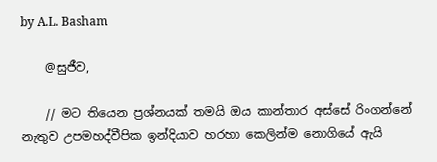by A.L. Basham

    @සුජීව,

    // මට තියෙන ප්‍රශ්නයක් තමයි ඔය කාන්තාර අස්සේ රිංගන්නේ නැතුව උපමහද්වීපික ඉන්දියාව හරහා කෙලින්ම නොගියේ ඇයි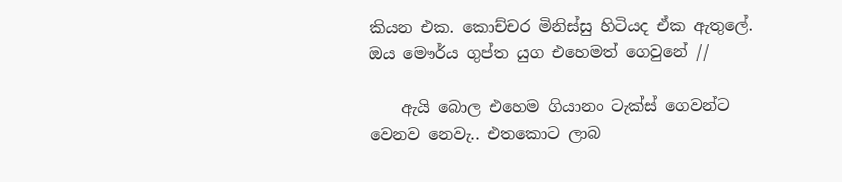කියන එක. කොච්චර මිනිස්සු හිටියද ඒක ඇතුලේ. ඔය මෞර්ය ගුප්ත යුග එහෙමත් ගෙවුනේ //

    ඇයි බොල එහෙම ගියානං ටැක්ස් ‍ගෙවන්ට වෙනව නෙවැ.. එතකොට ලාබ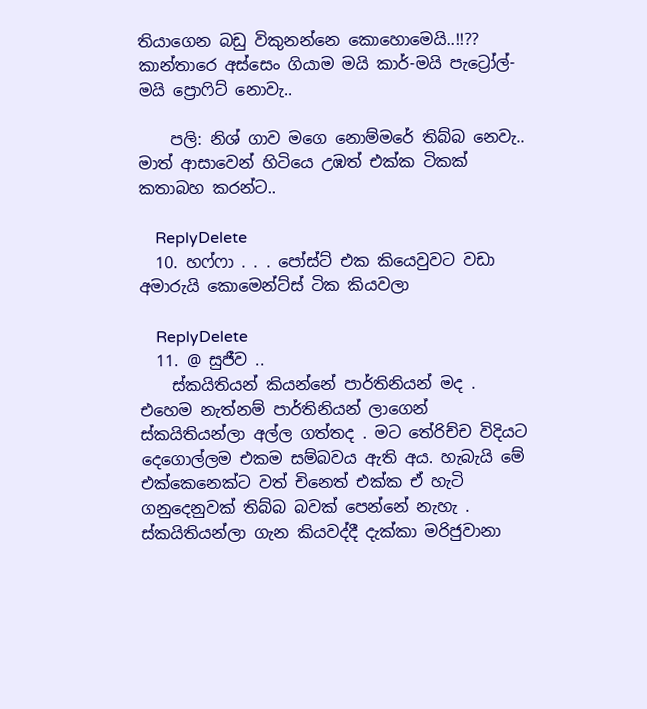තියාගෙන බඩු විකුනන්නෙ කොහොමෙයි..!!?? කාන්තාරෙ අස්සෙං ගියාම මයි කාර්-මයි පැට්‍රෝල්-මයි ප්‍රොෆිට් නොවැ..

    පලි: නිශ් ගාව මගෙ නොම්මරේ තිබ්බ නෙවැ.. මාත් ආසාවෙන් හිටියෙ උඹත් එක්ක ටිකක් කතාබහ කරන්ට..

    ReplyDelete
  10. හෆ්ෆා . . . පෝස්ට් එක කියෙවුවට වඩා අමාරුයි කොමෙන්ට්ස් ටික කියවලා

    ReplyDelete
  11. @ සුජීව ..
    ස්කයිතියන් කියන්නේ පාර්තිනියන් මද . එහෙම නැත්නම් පාර්තිනියන් ලාගෙන් ස්කයිතියන්ලා අල්ල ගත්තද . මට තේරිච්ච විදියට දෙගොල්ලම එකම සම්බවය ඇති අය. හැබැයි මේ එක්කෙනෙක්ට වත් චිනෙත් එක්ක ඒ හැටි ගනුදෙනුවක් තිබ්බ බවක් පෙන්නේ නැහැ . ස්කයිතියන්ලා ගැන කියවද්දී දැක්කා මරිජුවානා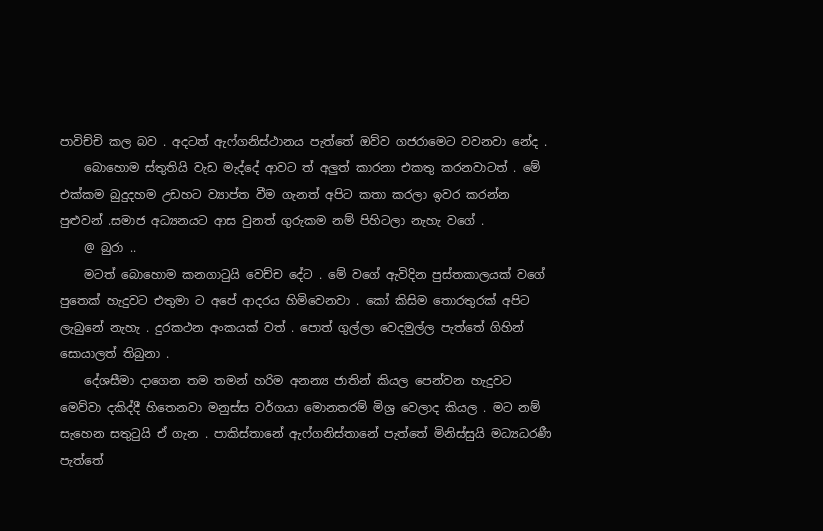පාවිච්චි කල බව . අදටත් ඇෆ්ගනිස්ථානය පැත්තේ ඔව්ව ගජරාමෙට වවනවා නේද .
    බොහොම ස්තුතියි වැඩ මැද්දේ ආවට ත් අලුත් කාරනා එකතු කරනවාටත් . මේ එක්කම බුදුදහම උඩහට ව්‍යාප්ත වීම ගැනත් අපිට කතා කරලා ඉවර කරන්න පුළුවන් .සමාජ අධ්‍යනයට ආස වුනත් ගුරුකම නම් පිහිටලා නැහැ වගේ .
    @ බුරා ..
    මටත් බොහොම කනගාටුයි වෙච්ච දේට . මේ වගේ ඇවිදින පුස්තකාලයක් වගේ පුතෙක් හැදුවට එතුමා ට අපේ ආදරය හිමිවෙනවා . කෝ කිසිම තොරතුරක් අපිට ලැබුනේ නැහැ . දුරකථන අංකයක් වත් . පොත් ගුල්ලා වෙදමුල්ල පැත්තේ ගිහින් සොයාලත් තිබුනා .
    දේශසීමා දාගෙන තම තමන් හරිම අනන්‍ය ජාතින් කියල පෙන්වන හැදුවට මෙව්වා දකිද්දී හිතෙනවා මනුස්ස වර්ගයා මොනතරම් මිශ්‍ර වෙලාද කියල . මට නම් සැහෙන සතුටුයි ඒ ගැන . පාකිස්තානේ ඇෆ්ගනිස්තානේ පැත්තේ මිනිස්සුයි මධ්‍යධරණී පැත්තේ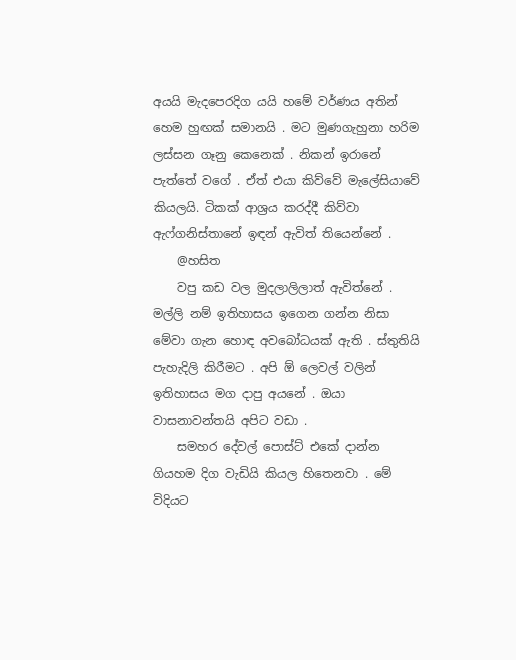අයයි මැදපෙරදිග යයි හමේ වර්ණය අතින් හෙම හුඟක් සමානයි . මට මුණගැහුනා හරිම ලස්සන ගෑනු කෙනෙක් . නිකන් ඉරානේ පැත්තේ වගේ . ඒත් එයා කිව්වේ මැලේසියාවේ කියලයි. ටිකක් ආශ්‍රය කරද්දී කිව්වා ඇෆ්ගනිස්තානේ ඉඳන් ඇවිත් තියෙන්නේ .
    @හසිත
    වපු කඩ වල මුදලාලිලාත් ඇවිත්නේ . මල්ලි නම් ඉතිහාසය ඉගෙන ගන්න නිසා මේවා ගැන හොඳ අවබෝධයක් ඇති . ස්තුතියි පැහැදිලි කිරීමට . අපි ඕ ලෙවල් වලින් ඉතිහාසය මග දාපු අයනේ . ඔයා වාසනාවන්තයි අපිට වඩා .
    සමහර දේවල් පොස්ට් එකේ දාන්න ගියහම දිග වැඩියි කියල හිතෙනවා . මේ විදියට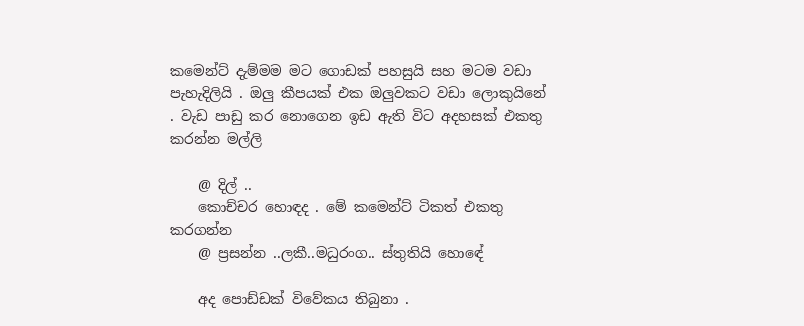කමෙන්ට් දැම්මම මට ගොඩක් පහසුයි සහ මටම වඩා පැහැදිලියි . ඔලු කීපයක් එක ඔලුවකට වඩා ලොකුයිනේ . වැඩ පාඩු කර නොගෙන ඉඩ ඇති විට අදහසක් එකතු කරන්න මල්ලි

    @ දිල් ..
    කොච්චර හොඳද . මේ කමෙන්ට් ටිකත් එකතු කරගන්න
    @ ප්‍රසන්න ..ලකී..මධුරංග.. ස්තුතියි හොඳේ

    අද පොඩ්ඩක් විවේකය තිබුනා .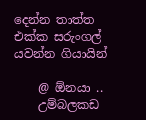දෙන්න තාත්ත එක්ක සරුංගල් යවන්න ගියායින්

    @ ඕනයා ..
    උම්බලකඩ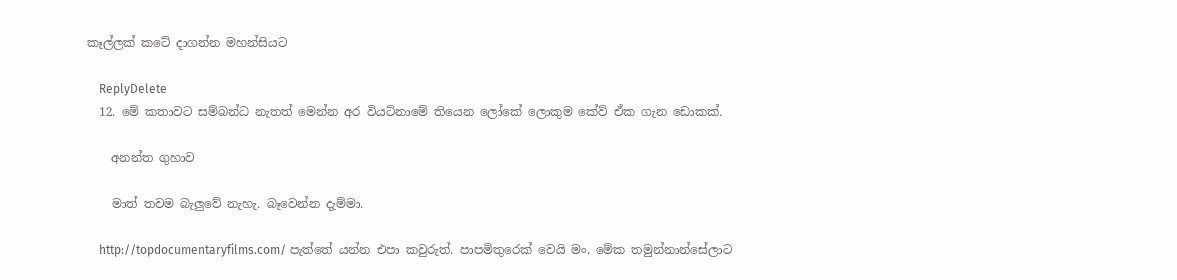කෑල්ලක් කටේ දාගන්න මහන්සියට

    ReplyDelete
  12. මේ කතාවට සම්බන්ධ නැතත් මෙන්න අර වියට්නාමේ තියෙන ලෝකේ ලොකුම කේව් ඒක ගැන ඩොකක්.

    අනන්ත ගුහාව

    මාත් තවම බැලුවේ නැහැ. බෑවෙන්න දැම්මා.

    http://topdocumentaryfilms.com/ පැත්තේ යන්න එපා කවුරුත්. පාපමිතුරෙක්‌ වෙයි මං. මේක තමුන්නාන්සේලාට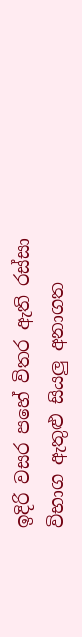ඉදිරි වසර පහේ විතර ඇති රස්සා විභාග ඇතුළු සියලු අනාගත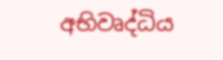අභිවෘද්ධිය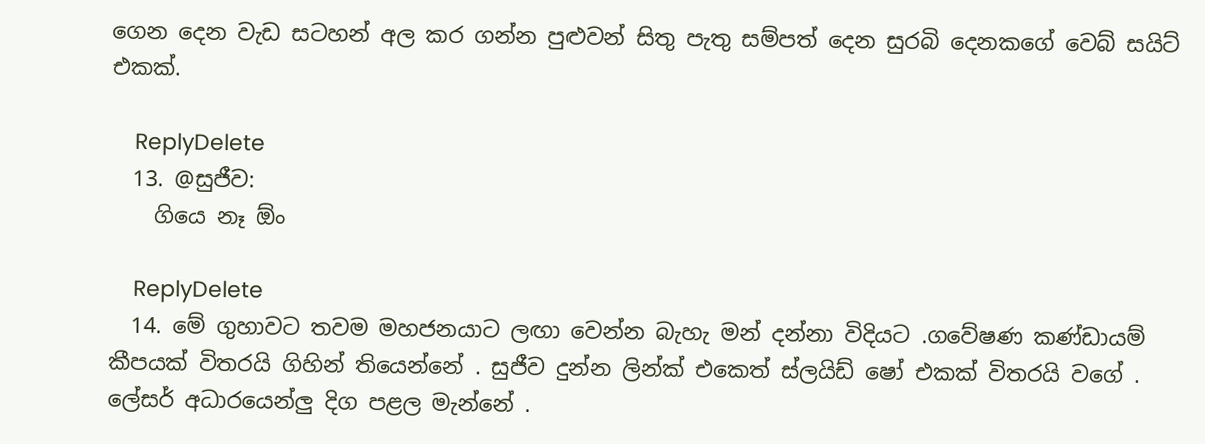ගෙන දෙන වැඩ සටහන් අල කර ගන්න පුළුවන් සිතු පැතු සම්පත් දෙන සුරබි දෙනකගේ වෙබ් සයිට් එකක්.

    ReplyDelete
  13. @සුජීව:
    ගියෙ නෑ ඕං

    ReplyDelete
  14. මේ ගුහාවට තවම මහජනයාට ලඟා වෙන්න බැහැ මන් දන්නා විදියට .ගවේෂණ කණ්ඩායම් කීපයක් විතරයි ගිහින් තියෙන්නේ . සුජීව දුන්න ලින්ක් එකෙත් ස්ලයිඩ් ෂෝ එකක් විතරයි වගේ . ලේසර් අධාරයෙන්ලු දිග පළල මැන්නේ .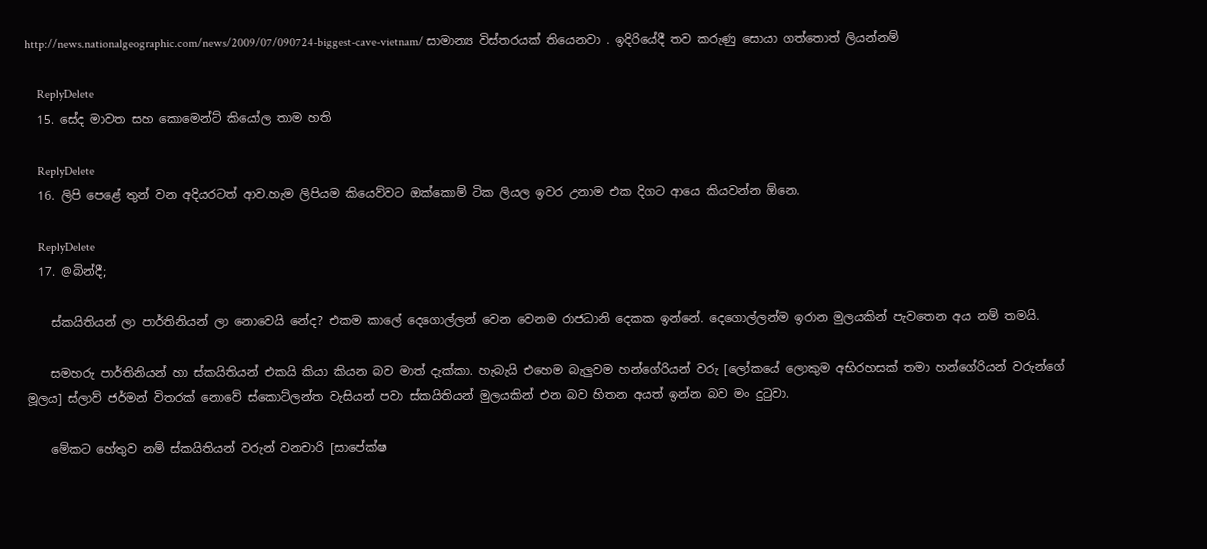http://news.nationalgeographic.com/news/2009/07/090724-biggest-cave-vietnam/ සාමාන්‍ය විස්තරයක් තියෙනවා . ඉදිරියේදී තව කරුණු සොයා ගත්තොත් ලියන්නම්

    ReplyDelete
  15. සේද මාවත සහ කොමෙන්ට් කියෝල තාම හති

    ReplyDelete
  16. ලිපි පෙළේ තුන් වන අදියරටත් ආව.හැම ලිපියම කියෙව්වට ඔක්කොම් ටික ලියල ඉවර උනාම එක දිගට ආයෙ කියවන්න ඕනෙ.

    ReplyDelete
  17. @බින්දී;

    ස්කයිතියන් ලා පාර්තිනියන් ලා නොවෙයි නේද? එකම කාලේ දෙගොල්ලන් වෙන වෙනම රාජධානි දෙකක ඉන්නේ. දෙගොල්ලන්ම ඉරාන මුලයකින් පැවතෙන අය නම් තමයි.

    සමහරු පාර්තිනියන් හා ස්කයිතියන් එකයි කියා කියන බව මාත් දැක්කා. හැබැයි එහෙම බැලුවම හන්ගේරියන් වරු [ලෝකයේ ලොකුම අභිරහසක් තමා හන්ගේරියන් වරුන්ගේ මූලය] ස්ලාව් ජර්මන් විතරක් නොවේ ස්කොට්ලන්ත වැසියන් පවා ස්කයිතියන් මුලයකින් එන බව හිතන අයත් ඉන්න බව මං දුටුවා.

    මේකට හේතුව නම් ස්කයිතියන් වරුන් වනචාරි [සාපේක්ෂ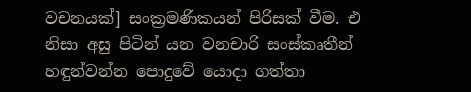වචනයක්] සංක්‍රමණිකයන් පිරිසක් වීම. එ නිසා අසු පිටින් යන වනචාරි සංස්කෘතීන් හඳුන්වන්න පොදුවේ යොදා ගත්තා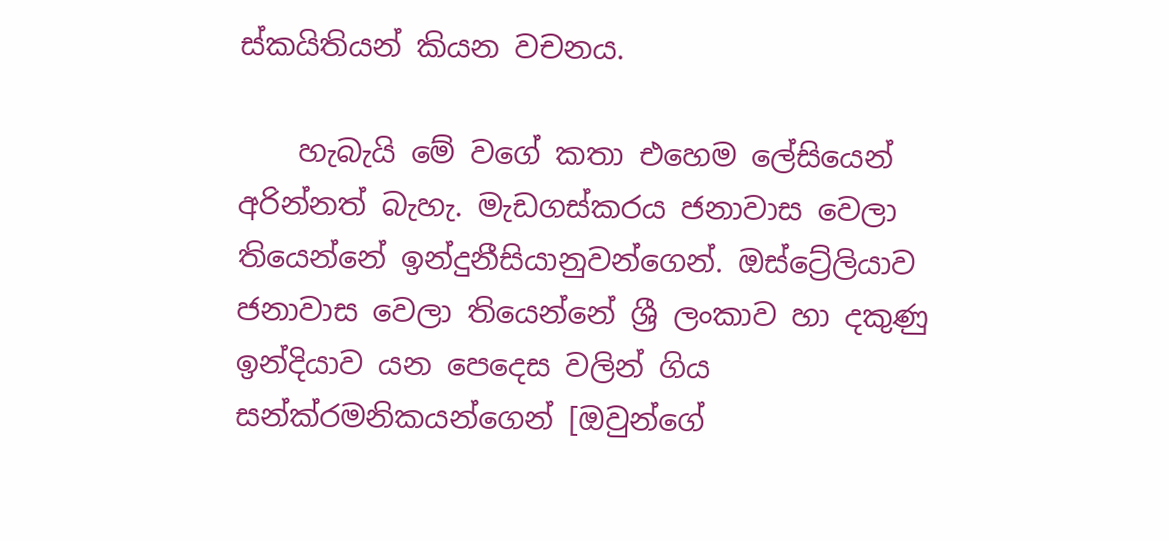ස්කයිතියන් කියන වචනය.

    හැබැයි මේ වගේ කතා එහෙම ලේසියෙන් අරින්නත් බැහැ. මැඩගස්කරය ජනාවාස වෙලා තියෙන්නේ ඉන්දුනීසියානුවන්ගෙන්. ඔස්ට්‍රේලියාව ජනාවාස වෙලා තියෙන්නේ ශ්‍රී ලංකාව හා දකුණු ඉන්දියාව යන පෙදෙස වලින් ගිය සන්ක්රමනිකයන්ගෙන් [ඔවුන්ගේ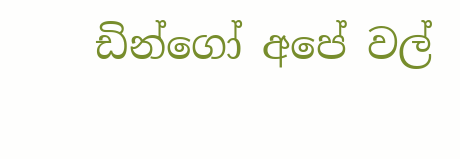ඩින්ගෝ අපේ වල්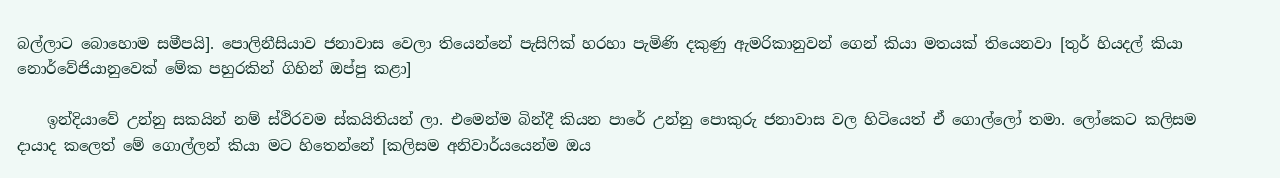බල්ලාට බොහොම සමීපයි]. පොලිනීසියාව ජනාවාස වෙලා තියෙන්නේ පැසිෆික් හරහා පැමිණි දකුණු ඇමරිකානුවන් ගෙන් කියා මතයක් තියෙනවා [තුර් හියදල් කියා නොර්වේජියානුවෙක් මේක පහුරකින් ගිහින් ඔප්පු කළා]

    ඉන්දියාවේ උන්නු සකයින් නම් ස්ථිරවම ස්කයිතියන් ලා. එමෙන්ම බින්දී කියන පාරේ උන්නු පොකුරු ජනාවාස වල හිටියෙත් ඒ ගොල්ලෝ තමා. ලෝකෙට කලිසම දායාද කලෙත් මේ ගොල්ලන් කියා මට හිතෙන්නේ [කලිසම අනිවාර්යයෙන්ම ඔය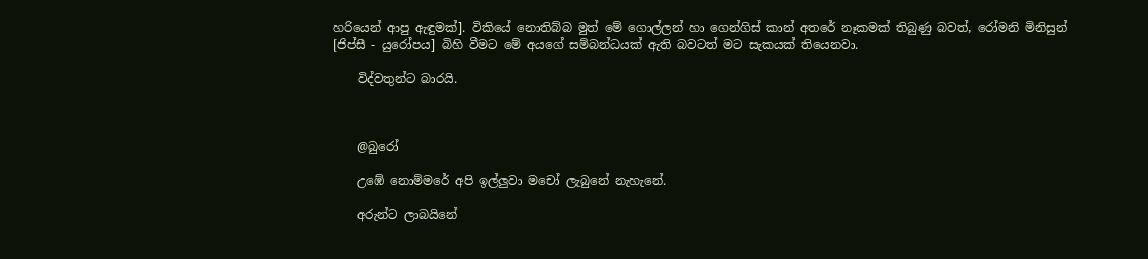හරියෙන් ආපු ඇඳුමක්]. විකියේ නොතිබ්බ මුත් මේ ගොල්ලන් හා ගෙන්ගිස් කාන් අතරේ නෑකමක් තිබුණු බවත්, රෝමනි මිනිසුන් [ජිප්සී - යුරෝපය] බිහි වීමට මේ අයගේ සම්බන්ධයක් ඇති බවටත් මට සැකයක් තියෙනවා.

    විද්වතුන්ට බාරයි.



    @බුරෝ

    උඹේ නොම්මරේ අපි ඉල්ලුවා මචෝ ලැබුනේ නැහැනේ.

    අරුන්ට ලාබයිනේ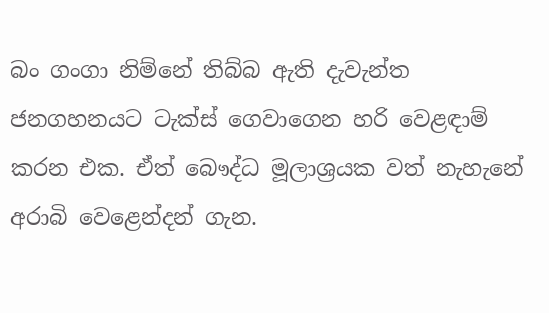බං ගංගා නිම්නේ තිබ්බ ඇති දැවැන්ත ජනගහනයට ටැක්ස් ගෙවාගෙන හරි වෙළඳාම් කරන එක. ඒත් බෞද්ධ මූලාශ්‍රයක වත් නැහැනේ අරාබි වෙළෙන්දන් ගැන.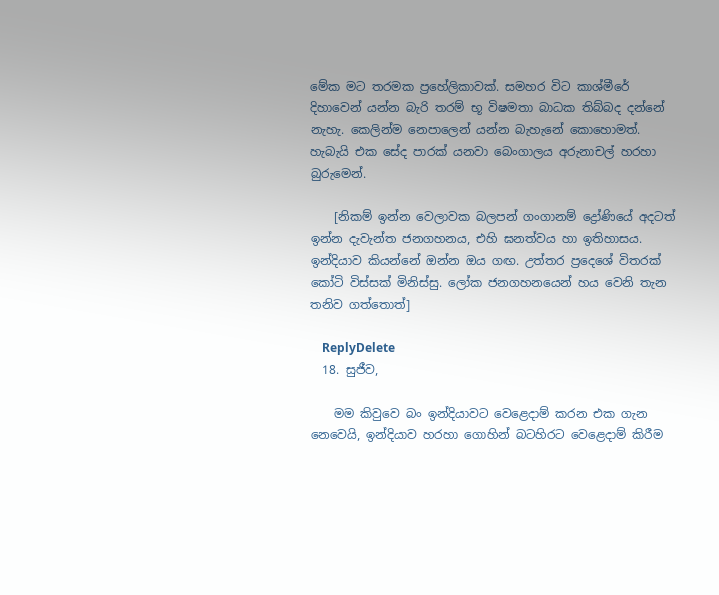මේක මට තරමක ප්‍රහේලිකාවක්. සමහර විට කාශ්මීරේ දිහාවෙන් යන්න බැරි තරම් භූ විෂමතා බාධක තිබ්බද දන්නේ නැහැ. කෙලින්ම නෙපාලෙන් යන්න බැහැනේ කොහොමත්. හැබැයි එක සේද පාරක් යනවා බෙංගාලය අරුනාචල් හරහා බුරුමෙන්.

    [නිකම් ඉන්න වෙලාවක බලපන් ගංගානම් ද්‍රෝණියේ අදටත් ඉන්න දැවැන්ත ජනගහනය, එහි ඝනත්වය හා ඉතිහාසය. ඉන්දියාව‍ කියන්නේ ඔන්න ඔය ගඟ. උත්තර ප්‍රදෙශේ විතරක් කෝටි විස්සක් මිනිස්සු. ලෝක ජනගහනයෙන් හය වෙනි තැන තනිව ගත්තොත්]

    ReplyDelete
  18. සුජීව,

    මම කිවුවෙ බං ඉන්දියාවට වෙළෙදාම් කරන එක ගැන නෙවෙයි, ඉන්දියාව හරහා ගොහින් බටහිරට වෙළෙදාම් කිරීම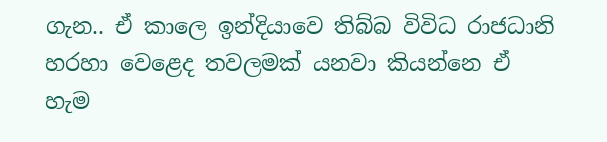ගැන.. ඒ කාලෙ ඉන්දියාවෙ තිබ්බ විවිධ රාජධානි හරහා වෙළෙද තවලමක් යනවා කියන්නෙ ඒ හැම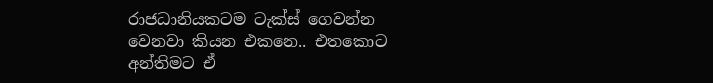රාජධානියකටම ටැක්ස් ගෙවන්න වෙනවා කියන එකනෙ.. එතකොට අන්තිමට ඒ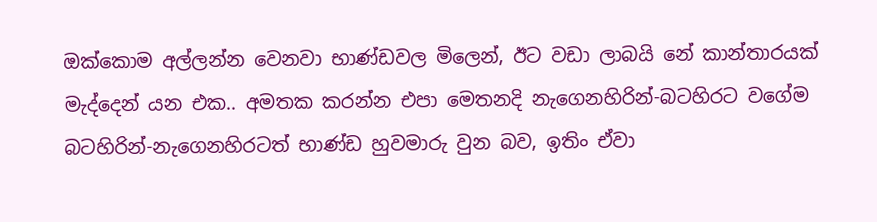ඔක්කොම අල්ලන්න වෙනවා භාණ්ඩවල මිලෙන්, ඊට වඩා ලාබයි නේ කාන්තාරයක් මැද්දෙන් යන එක.. අමතක කරන්න එපා මෙතනදි නැගෙනහිරින්-බටහිරට වගේම බටහිරින්-නැගෙනහිරටත් භාණ්ඩ හුවමාරු වුන බව, ඉතිං ඒවා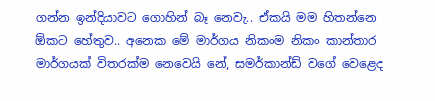ගන්න ඉන්දියාවට ගොහින් බෑ නෙවැ.. ඒකයි මම හිතන්නෙ ඕකට හේතුව.. අනෙක මේ මාර්ගය නිකංම නිකං කාන්තාර මාර්ගයක් විතරක්ම නෙවෙයි නේ, සමර්කාන්ඩ් වගේ වෙළෙද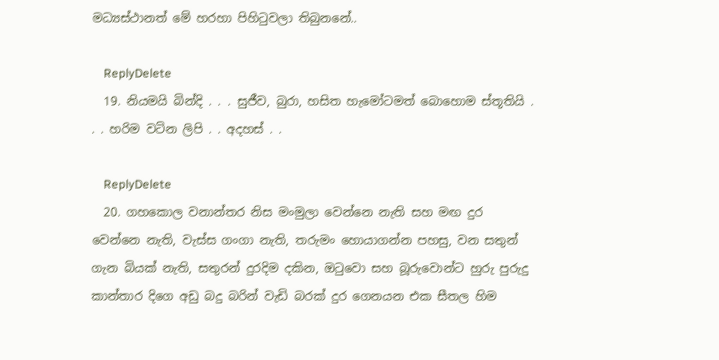මධ්‍යස්ථානත් මේ හරහා පිහිටුවලා තිබුනනේ..

    ReplyDelete
  19. නියමයි බින්දි . . . සුජීව, බුරා, හසිත හැමෝටමත් බොහොම ස්තූතියි . . . හරිම වටින ලිපි . . අදහස් . .

    ReplyDelete
  20. ගහකොල වනාන්තර නිස මංමුලා වෙන්නෙ නැති සහ මඟ දුර වෙන්නෙ නැති, වැස්ස ගංගා නැති, තරුමං හොයාගන්න පහසු, වන සතුන් ගැන බියක් නැති, සතුරන් දුරදිම දකින, ඔටුවො සහ බූරුවොන්ට හුරු පුරුදු කාන්තාර දිගෙ අඩු බදු බරින් වැඩි බරක් දුර ගෙනයන එක සීතල හිම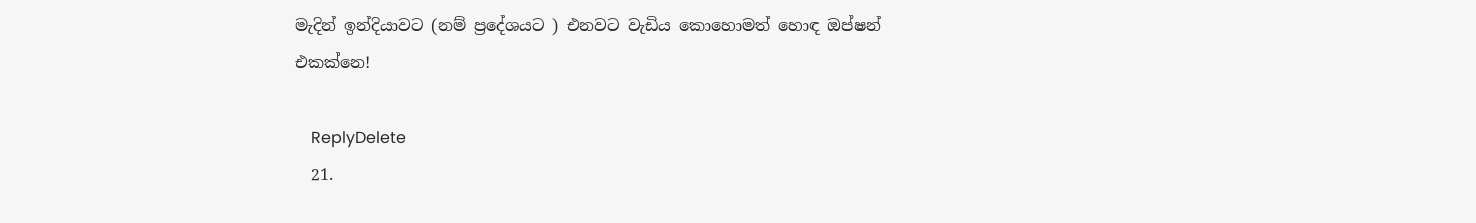මැදින් ඉන්දියාවට (නම් ප්‍රදේශයට ) එනවට වැඩිය කොහොමත් හොඳ ඔප්ෂන් එකක්නෙ!

    ReplyDelete
  21.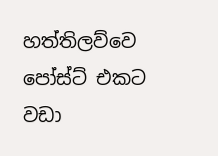හත්තිලව්වෙ පෝස්ට් එකට වඩා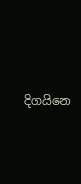දිගයිනෙ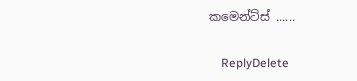කමෙන්ට්ස් ......

    ReplyDelete